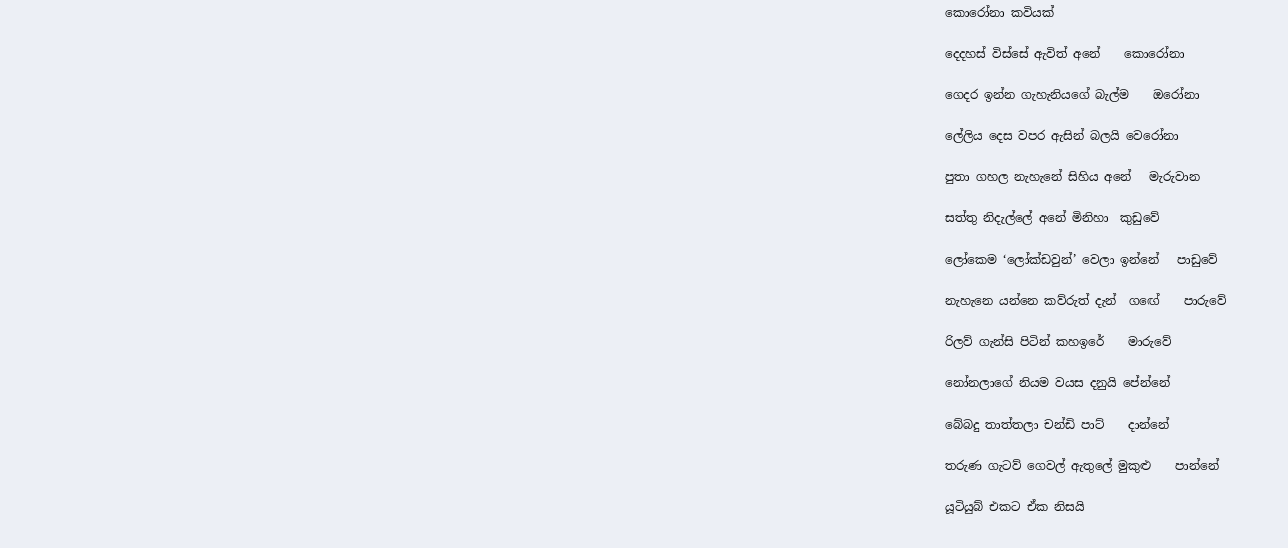කොරෝනා කවියක්

දෙදහස් විස්සේ ඇවිත් අනේ    කොරෝනා

ගෙදර ඉන්න ගැහැනියගේ බැල්ම    ඔරෝනා

ලේලිය දෙස වපර ඇසින් බලයි වෙරෝනා

පුතා ගහල නැහැනේ සිහිය අනේ   මැරුවාන

සත්තු නිදැල්ලේ අනේ මිනිහා  කුඩුවේ

ලෝකෙම ‘ලෝක්ඩවුන්’ වෙලා ඉන්නේ   පාඩුවේ

නැහැනෙ යන්නෙ කව්රුත් දැන්  ගඟේ    පාරුවේ

රිලව් ගැන්සි පිටින් කහඉරේ    මාරුවේ

නෝනලාගේ නියම වයස දනුයි පේන්නේ

බේබදු තාත්තලා චන්ඩි පාට්    දාන්නේ

තරුණ ගැටව් ගෙවල් ඇතුලේ මුකුළු    පාන්නේ

යූටියුබ් එකට ඒක නිසයි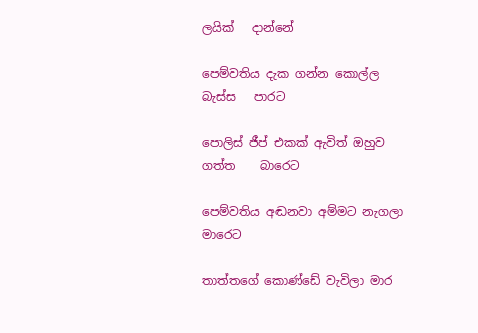ලයික්   දාන්නේ

පෙම්වතිය දැක ගන්න කොල්ල බැස්ස   පාරට

පොලිස් ජීප් එකක් ඇවිත් ඔහුව ගත්ත    බාරෙට

පෙම්වතිය අඬනවා අම්මට නැගලා    මාරෙට

තාත්තගේ කොණ්ඩේ වැවිලා මාර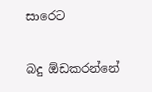සාරෙට

බදු ඕඩකරන්නේ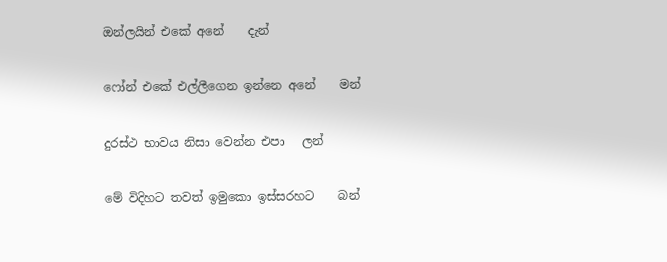ඔන්ලයින් එකේ අනේ    දැන්

ෆෝන් එකේ එල්ලීගෙන ඉන්නෙ අනේ    මන්

දුරස්ථ භාවය නිසා වෙන්න එපා   ලන්

මේ විදිහට තවත් ඉමුකො ඉස්සරහට    බන්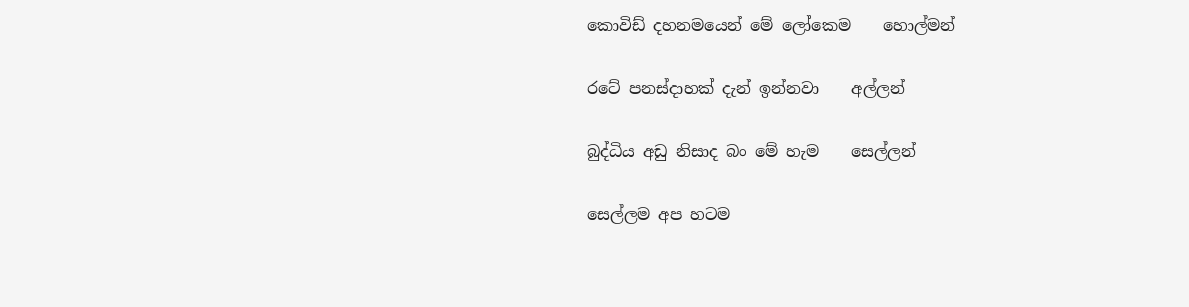කොවිඩ් දහනමයෙන් මේ ලෝකෙම    හොල්මන්

රටේ පනස්දාහක් දැන් ඉන්නවා    අල්ලන්

බුද්ධිය අඩු නිසාද බං මේ හැම    සෙල්ලන්

සෙල්ලම අප හටම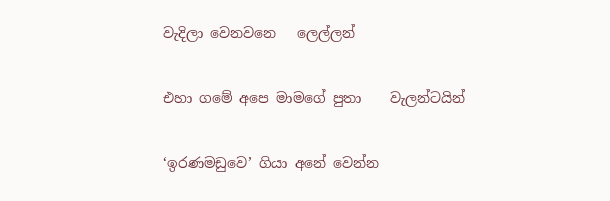වැදිලා වෙනවනෙ   ලෙල්ලන්

එහා ගමේ අපෙ මාමගේ පුතා    වැලන්ටයින්

‘ඉරණමඩුවෙ’ ගියා අනේ වෙන්න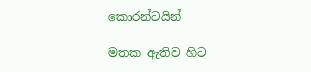කොරන්ටයින්

මතක ඇතිව හිට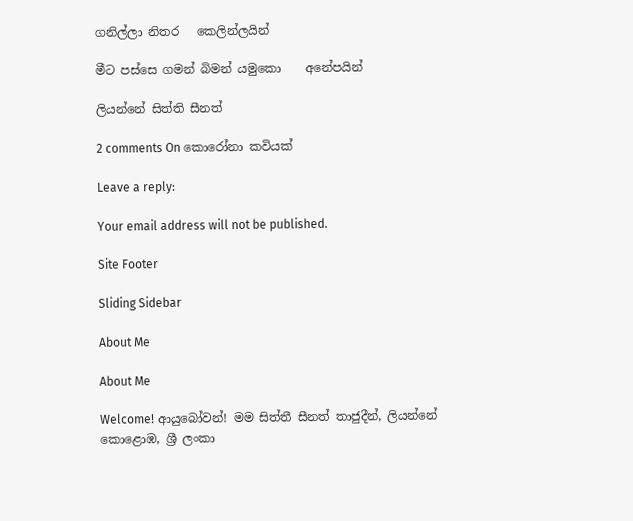ගනිල්ලා නිතර   කෙලින්ලයින්

මීට පස්සෙ ගමන් බිමන් යමුකො    අනේපයින්

ලියන්නේ සිත්ති සීනත්

2 comments On කොරෝනා කවියක්

Leave a reply:

Your email address will not be published.

Site Footer

Sliding Sidebar

About Me

About Me

Welcome! ආයුබෝවන්! මම සිත්තී සීනත් තාජුදීන්, ලියන්නේ කොළොඹ, ශ්‍රී ලංකා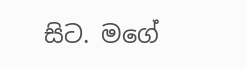සිට. මගේ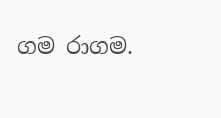ගම රාගම.